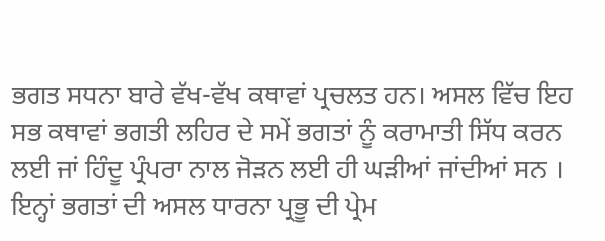ਭਗਤ ਸਧਨਾ ਬਾਰੇ ਵੱਖ-ਵੱਖ ਕਥਾਵਾਂ ਪ੍ਰਚਲਤ ਹਨ। ਅਸਲ ਵਿੱਚ ਇਹ ਸਭ ਕਥਾਵਾਂ ਭਗਤੀ ਲਹਿਰ ਦੇ ਸਮੇਂ ਭਗਤਾਂ ਨੂੰ ਕਰਾਮਾਤੀ ਸਿੱਧ ਕਰਨ ਲਈ ਜਾਂ ਹਿੰਦੂ ਪ੍ਰੰਪਰਾ ਨਾਲ ਜੋੜਨ ਲਈ ਹੀ ਘੜੀਆਂ ਜਾਂਦੀਆਂ ਸਨ । ਇਨ੍ਹਾਂ ਭਗਤਾਂ ਦੀ ਅਸਲ ਧਾਰਨਾ ਪ੍ਰਭੂ ਦੀ ਪ੍ਰੇਮ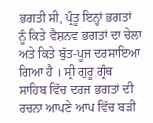ਭਗਤੀ ਸੀ, ਪ੍ਰੰਤੂ ਇਨ੍ਹਾਂ ਭਗਤਾਂ ਨੂੰ ਕਿਤੇ ਵੈਸ਼ਨਵ ਭਗਤਾਂ ਦਾ ਚੇਲਾ ਅਤੇ ਕਿਤੇ ਬੁੱਤ-ਪੂਜ ਦਰਸਾਇਆ ਗਿਆ ਹੈ । ਸ੍ਰੀ ਗੁਰੂ ਗ੍ਰੰਥ ਸਾਹਿਬ ਵਿੱਚ ਦਰਜ ਭਗਤਾਂ ਦੀ ਰਚਨਾ ਆਪਣੇ ਆਪ ਵਿੱਚ ਬੜੀ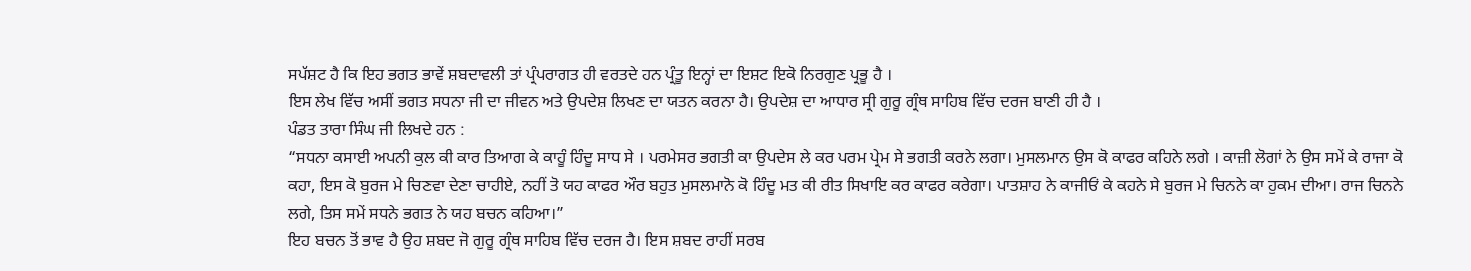ਸਪੱਸ਼ਟ ਹੈ ਕਿ ਇਹ ਭਗਤ ਭਾਵੇਂ ਸ਼ਬਦਾਵਲੀ ਤਾਂ ਪ੍ਰੰਪਰਾਗਤ ਹੀ ਵਰਤਦੇ ਹਨ ਪ੍ਰੰਤੂ ਇਨ੍ਹਾਂ ਦਾ ਇਸ਼ਟ ਇਕੋ ਨਿਰਗੁਣ ਪ੍ਰਭੂ ਹੈ ।
ਇਸ ਲੇਖ ਵਿੱਚ ਅਸੀਂ ਭਗਤ ਸਧਨਾ ਜੀ ਦਾ ਜੀਵਨ ਅਤੇ ਉਪਦੇਸ਼ ਲਿਖਣ ਦਾ ਯਤਨ ਕਰਨਾ ਹੈ। ਉਪਦੇਸ਼ ਦਾ ਆਧਾਰ ਸ੍ਰੀ ਗੁਰੂ ਗ੍ਰੰਥ ਸਾਹਿਬ ਵਿੱਚ ਦਰਜ ਬਾਣੀ ਹੀ ਹੈ ।
ਪੰਡਤ ਤਾਰਾ ਸਿੰਘ ਜੀ ਲਿਖਦੇ ਹਨ :
“ਸਧਨਾ ਕਸਾਈ ਅਪਨੀ ਕੁਲ ਕੀ ਕਾਰ ਤਿਆਗ ਕੇ ਕਾਹੂੰ ਹਿੰਦੂ ਸਾਧ ਸੇ । ਪਰਮੇਸਰ ਭਗਤੀ ਕਾ ਉਪਦੇਸ ਲੇ ਕਰ ਪਰਮ ਪ੍ਰੇਮ ਸੇ ਭਗਤੀ ਕਰਨੇ ਲਗਾ। ਮੁਸਲਮਾਨ ਉਸ ਕੋ ਕਾਫਰ ਕਹਿਨੇ ਲਗੇ । ਕਾਜ਼ੀ ਲੋਗਾਂ ਨੇ ਉਸ ਸਮੇਂ ਕੇ ਰਾਜਾ ਕੋ ਕਹਾ, ਇਸ ਕੋ ਬੁਰਜ ਮੇ ਚਿਣਵਾ ਦੇਣਾ ਚਾਹੀਏ, ਨਹੀਂ ਤੋ ਯਹ ਕਾਫਰ ਔਰ ਬਹੁਤ ਮੁਸਲਮਾਨੋ ਕੋ ਹਿੰਦੂ ਮਤ ਕੀ ਰੀਤ ਸਿਖਾਇ ਕਰ ਕਾਫਰ ਕਰੇਗਾ। ਪਾਤਸ਼ਾਹ ਨੇ ਕਾਜੀਓਂ ਕੇ ਕਹਨੇ ਸੇ ਬੁਰਜ ਮੇ ਚਿਨਨੇ ਕਾ ਹੁਕਮ ਦੀਆ। ਰਾਜ ਚਿਨਨੇ ਲਗੇ, ਤਿਸ ਸਮੇਂ ਸਧਨੇ ਭਗਤ ਨੇ ਯਹ ਬਚਨ ਕਹਿਆ।”
ਇਹ ਬਚਨ ਤੋਂ ਭਾਵ ਹੈ ਉਹ ਸ਼ਬਦ ਜੋ ਗੁਰੂ ਗ੍ਰੰਥ ਸਾਹਿਬ ਵਿੱਚ ਦਰਜ ਹੈ। ਇਸ ਸ਼ਬਦ ਰਾਹੀਂ ਸਰਬ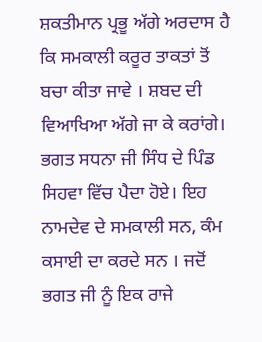ਸ਼ਕਤੀਮਾਨ ਪ੍ਰਭੂ ਅੱਗੇ ਅਰਦਾਸ ਹੈ ਕਿ ਸਮਕਾਲੀ ਕਰੂਰ ਤਾਕਤਾਂ ਤੋਂ ਬਚਾ ਕੀਤਾ ਜਾਵੇ । ਸ਼ਬਦ ਦੀ ਵਿਆਖਿਆ ਅੱਗੇ ਜਾ ਕੇ ਕਰਾਂਗੇ।
ਭਗਤ ਸਧਨਾ ਜੀ ਸਿੰਧ ਦੇ ਪਿੰਡ ਸਿਹਵਾ ਵਿੱਚ ਪੈਦਾ ਹੋਏ। ਇਹ ਨਾਮਦੇਵ ਦੇ ਸਮਕਾਲੀ ਸਨ, ਕੰਮ ਕਸਾਈ ਦਾ ਕਰਦੇ ਸਨ । ਜਦੋਂ ਭਗਤ ਜੀ ਨੂੰ ਇਕ ਰਾਜੇ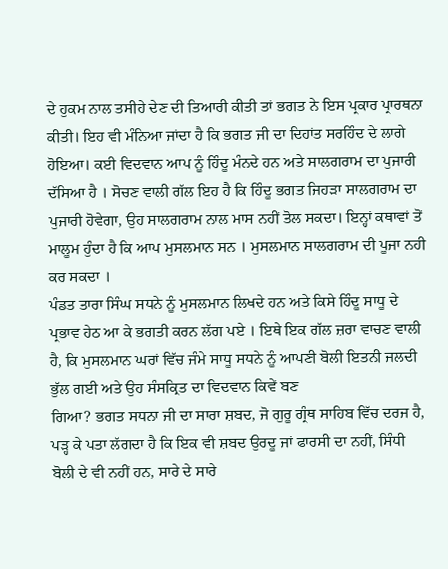ਦੇ ਹੁਕਮ ਨਾਲ ਤਸੀਹੇ ਦੇਣ ਦੀ ਤਿਆਰੀ ਕੀਤੀ ਤਾਂ ਭਗਤ ਨੇ ਇਸ ਪ੍ਰਕਾਰ ਪ੍ਰਾਰਥਨਾ ਕੀਤੀ। ਇਹ ਵੀ ਮੰਨਿਆ ਜਾਂਦਾ ਹੈ ਕਿ ਭਗਤ ਜੀ ਦਾ ਦਿਹਾਂਤ ਸਰਹਿੰਦ ਦੇ ਲਾਗੇ ਹੋਇਆ। ਕਈ ਵਿਦਵਾਨ ਆਪ ਨੂੰ ਹਿੰਦੂ ਮੰਨਦੇ ਹਨ ਅਤੇ ਸਾਲਗਰਾਮ ਦਾ ਪੁਜਾਰੀ ਦੱਸਿਆ ਹੈ । ਸੋਚਣ ਵਾਲੀ ਗੱਲ ਇਹ ਹੈ ਕਿ ਹਿੰਦੂ ਭਗਤ ਜਿਹੜਾ ਸਾਲਗਰਾਮ ਦਾ ਪੁਜਾਰੀ ਹੋਵੇਗਾ, ਉਹ ਸਾਲਗਰਾਮ ਨਾਲ ਮਾਸ ਨਹੀਂ ਤੋਲ ਸਕਦਾ। ਇਨ੍ਹਾਂ ਕਥਾਵਾਂ ਤੋਂ ਮਾਲੂਮ ਹੁੰਦਾ ਹੈ ਕਿ ਆਪ ਮੁਸਲਮਾਨ ਸਨ । ਮੁਸਲਮਾਨ ਸਾਲਗਰਾਮ ਦੀ ਪੂਜਾ ਨਹੀ ਕਰ ਸਕਦਾ ।
ਪੰਡਤ ਤਾਰਾ ਸਿੰਘ ਸਧਨੇ ਨੂੰ ਮੁਸਲਮਾਨ ਲਿਖਦੇ ਹਨ ਅਤੇ ਕਿਸੇ ਹਿੰਦੂ ਸਾਧੂ ਦੇ ਪ੍ਰਭਾਵ ਹੇਠ ਆ ਕੇ ਭਗਤੀ ਕਰਨ ਲੱਗ ਪਏ । ਇਥੇ ਇਕ ਗੱਲ ਜ਼ਰਾ ਵਾਚਣ ਵਾਲੀ ਹੈ, ਕਿ ਮੁਸਲਮਾਨ ਘਰਾਂ ਵਿੱਚ ਜੰਮੇ ਸਾਧੂ ਸਧਨੇ ਨੂੰ ਆਪਣੀ ਬੋਲੀ ਇਤਨੀ ਜਲਦੀ ਭੁੱਲ ਗਈ ਅਤੇ ਉਹ ਸੰਸਕ੍ਰਿਤ ਦਾ ਵਿਦਵਾਨ ਕਿਵੇਂ ਬਣ
ਗਿਆ? ਭਗਤ ਸਧਨਾ ਜੀ ਦਾ ਸਾਰਾ ਸ਼ਬਦ, ਜੋ ਗੁਰੂ ਗ੍ਰੰਥ ਸਾਹਿਬ ਵਿੱਚ ਦਰਜ ਹੈ, ਪੜ੍ਹ ਕੇ ਪਤਾ ਲੱਗਦਾ ਹੈ ਕਿ ਇਕ ਵੀ ਸ਼ਬਦ ਉਰਦੂ ਜਾਂ ਫਾਰਸੀ ਦਾ ਨਹੀਂ, ਸਿੰਧੀ ਬੋਲੀ ਦੇ ਵੀ ਨਹੀਂ ਹਨ, ਸਾਰੇ ਦੇ ਸਾਰੇ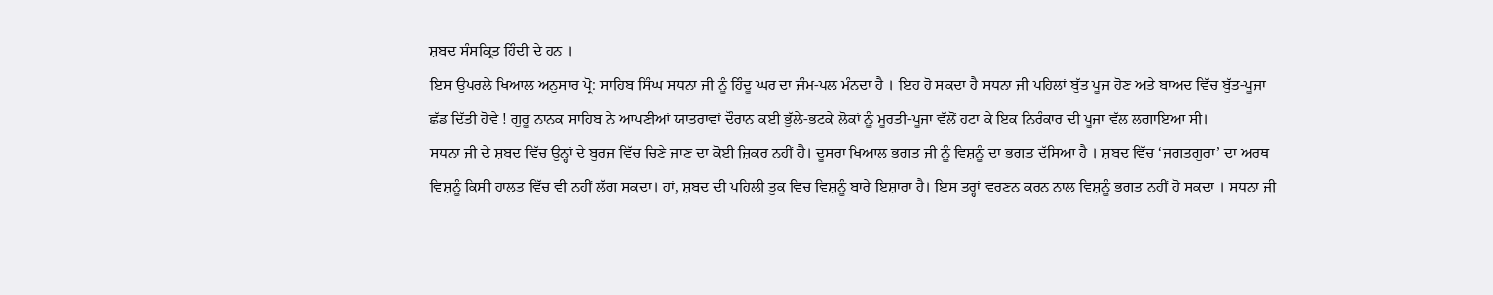ਸ਼ਬਦ ਸੰਸਕ੍ਰਿਤ ਹਿੰਦੀ ਦੇ ਹਨ ।
ਇਸ ਉਪਰਲੇ ਖਿਆਲ ਅਨੁਸਾਰ ਪ੍ਰੋ: ਸਾਹਿਬ ਸਿੰਘ ਸਧਨਾ ਜੀ ਨੂੰ ਹਿੰਦੂ ਘਰ ਦਾ ਜੰਮ-ਪਲ ਮੰਨਦਾ ਹੈ । ਇਹ ਹੋ ਸਕਦਾ ਹੈ ਸਧਨਾ ਜੀ ਪਹਿਲਾਂ ਬੁੱਤ ਪੂਜ ਹੋਣ ਅਤੇ ਬਾਅਦ ਵਿੱਚ ਬੁੱਤ-ਪੂਜਾ ਛੱਡ ਦਿੱਤੀ ਹੋਵੇ ! ਗੁਰੂ ਨਾਨਕ ਸਾਹਿਬ ਨੇ ਆਪਣੀਆਂ ਯਾਤਰਾਵਾਂ ਦੌਰਾਨ ਕਈ ਭੁੱਲੇ-ਭਟਕੇ ਲੋਕਾਂ ਨੂੰ ਮੂਰਤੀ-ਪੂਜਾ ਵੱਲੋਂ ਹਟਾ ਕੇ ਇਕ ਨਿਰੰਕਾਰ ਦੀ ਪੂਜਾ ਵੱਲ ਲਗਾਇਆ ਸੀ।
ਸਧਨਾ ਜੀ ਦੇ ਸ਼ਬਦ ਵਿੱਚ ਉਨ੍ਹਾਂ ਦੇ ਬੁਰਜ ਵਿੱਚ ਚਿਣੇ ਜਾਣ ਦਾ ਕੋਈ ਜ਼ਿਕਰ ਨਹੀਂ ਹੈ। ਦੂਸਰਾ ਖਿਆਲ ਭਗਤ ਜੀ ਨੂੰ ਵਿਸ਼ਨੂੰ ਦਾ ਭਗਤ ਦੱਸਿਆ ਹੈ । ਸ਼ਬਦ ਵਿੱਚ ‘ਜਗਤਗੁਰਾ’ ਦਾ ਅਰਥ ਵਿਸ਼ਨੂੰ ਕਿਸੀ ਹਾਲਤ ਵਿੱਚ ਵੀ ਨਹੀਂ ਲੱਗ ਸਕਦਾ। ਹਾਂ, ਸ਼ਬਦ ਦੀ ਪਹਿਲੀ ਤੁਕ ਵਿਚ ਵਿਸ਼ਨੂੰ ਬਾਰੇ ਇਸ਼ਾਰਾ ਹੈ। ਇਸ ਤਰ੍ਹਾਂ ਵਰਣਨ ਕਰਨ ਨਾਲ ਵਿਸ਼ਨੂੰ ਭਗਤ ਨਹੀਂ ਹੋ ਸਕਦਾ । ਸਧਨਾ ਜੀ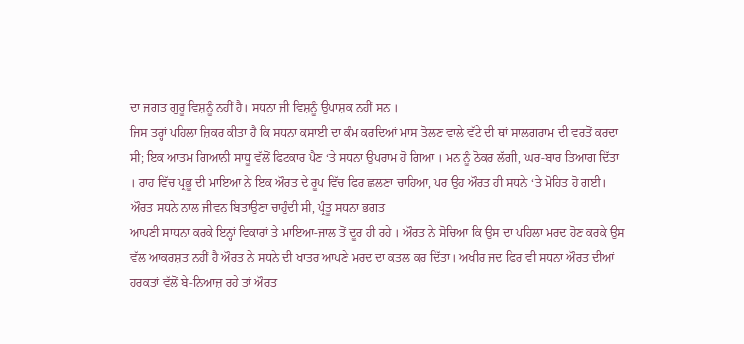ਦਾ ਜਗਤ ਗੁਰੂ ਵਿਸ਼ਨੂੰ ਨਹੀਂ ਹੈ। ਸਧਨਾ ਜੀ ਵਿਸ਼ਨੂੰ ਉਪਾਸ਼ਕ ਨਹੀਂ ਸਨ ।
ਜਿਸ ਤਰ੍ਹਾਂ ਪਹਿਲਾ ਜ਼ਿਕਰ ਕੀਤਾ ਹੈ ਕਿ ਸਧਨਾ ਕਸਾਈ ਦਾ ਕੰਮ ਕਰਦਿਆਂ ਮਾਸ ਤੋਲਣ ਵਾਲੇ ਵੱਟੇ ਦੀ ਥਾਂ ਸਾਲਗਰਾਮ ਦੀ ਵਰਤੋਂ ਕਰਦਾ ਸੀ; ਇਕ ਆਤਮ ਗਿਆਨੀ ਸਾਧੂ ਵੱਲੋਂ ਫਿਟਕਾਰ ਪੈਣ ‘ਤੇ ਸਧਨਾ ਉਪਰਾਮ ਹੋ ਗਿਆ । ਮਨ ਨੂੰ ਠੋਕਰ ਲੱਗੀ, ਘਰ-ਬਾਰ ਤਿਆਗ ਦਿੱਤਾ । ਰਾਹ ਵਿੱਚ ਪ੍ਰਭੂ ਦੀ ਮਾਇਆ ਨੇ ਇਕ ਔਰਤ ਦੇ ਰੂਪ ਵਿੱਚ ਫਿਰ ਛਲਣਾ ਚਾਹਿਆ, ਪਰ ਉਹ ਔਰਤ ਹੀ ਸਧਨੇ ‘ਤੇ ਮੋਹਿਤ ਹੋ ਗਈ। ਔਰਤ ਸਧਨੇ ਨਾਲ ਜੀਵਨ ਬਿਤਾਉਣਾ ਚਾਹੁੰਦੀ ਸੀ, ਪ੍ਰੰਤੂ ਸਧਨਾ ਭਗਤ
ਆਪਣੀ ਸਾਧਨਾ ਕਰਕੇ ਇਨ੍ਹਾਂ ਵਿਕਾਰਾਂ ਤੇ ਮਾਇਆ-ਜਾਲ ਤੋਂ ਦੂਰ ਹੀ ਰਹੇ । ਔਰਤ ਨੇ ਸੋਚਿਆ ਕਿ ਉਸ ਦਾ ਪਹਿਲਾ ਮਰਦ ਹੋਣ ਕਰਕੇ ਉਸ ਵੱਲ ਆਕਰਸ਼ਤ ਨਹੀਂ ਹੈ ਔਰਤ ਨੇ ਸਧਨੇ ਦੀ ਖਾਤਰ ਆਪਣੇ ਮਰਦ ਦਾ ਕਤਲ ਕਰ ਦਿੱਤਾ। ਅਖੀਰ ਜਦ ਫਿਰ ਵੀ ਸਧਨਾ ਔਰਤ ਦੀਆਂ ਹਰਕਤਾਂ ਵੱਲੋਂ ਬੇ-ਨਿਆਜ਼ ਰਹੇ ਤਾਂ ਔਰਤ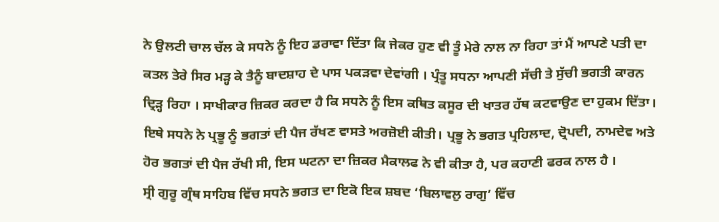ਨੇ ਉਲਟੀ ਚਾਲ ਚੱਲ ਕੇ ਸਧਨੇ ਨੂੰ ਇਹ ਡਰਾਵਾ ਦਿੱਤਾ ਕਿ ਜੇਕਰ ਹੁਣ ਵੀ ਤੂੰ ਮੇਰੇ ਨਾਲ ਨਾ ਰਿਹਾ ਤਾਂ ਮੈਂ ਆਪਣੇ ਪਤੀ ਦਾ ਕਤਲ ਤੇਰੇ ਸਿਰ ਮੜ੍ਹ ਕੇ ਤੈਨੂੰ ਬਾਦਸ਼ਾਹ ਦੇ ਪਾਸ ਪਕੜਵਾ ਦੇਵਾਂਗੀ । ਪ੍ਰੰਤੂ ਸਧਨਾ ਆਪਣੀ ਸੱਚੀ ਤੇ ਸੁੱਚੀ ਭਗਤੀ ਕਾਰਨ ਦ੍ਰਿੜ੍ਹ ਰਿਹਾ । ਸਾਖੀਕਾਰ ਜ਼ਿਕਰ ਕਰਦਾ ਹੈ ਕਿ ਸਧਨੇ ਨੂੰ ਇਸ ਕਥਿਤ ਕਸੂਰ ਦੀ ਖਾਤਰ ਹੱਥ ਕਟਵਾਉਣ ਦਾ ਹੁਕਮ ਦਿੱਤਾ। ਇਥੇ ਸਧਨੇ ਨੇ ਪ੍ਰਭੂ ਨੂੰ ਭਗਤਾਂ ਦੀ ਪੈਜ ਰੱਖਣ ਵਾਸਤੇ ਅਰਜ਼ੋਈ ਕੀਤੀ। ਪ੍ਰਭੂ ਨੇ ਭਗਤ ਪ੍ਰਹਿਲਾਦ, ਦ੍ਰੋਪਦੀ, ਨਾਮਦੇਵ ਅਤੇ ਹੋਰ ਭਗਤਾਂ ਦੀ ਪੈਜ ਰੱਖੀ ਸੀ, ਇਸ ਘਟਨਾ ਦਾ ਜ਼ਿਕਰ ਮੈਕਾਲਫ ਨੇ ਵੀ ਕੀਤਾ ਹੈ, ਪਰ ਕਹਾਣੀ ਫਰਕ ਨਾਲ ਹੈ ।
ਸ੍ਰੀ ਗੁਰੂ ਗ੍ਰੰਥ ਸਾਹਿਬ ਵਿੱਚ ਸਧਨੇ ਭਗਤ ਦਾ ਇਕੋ ਇਕ ਸ਼ਬਦ ‘ਬਿਲਾਵਲੁ ਰਾਗੁ’ ਵਿੱਚ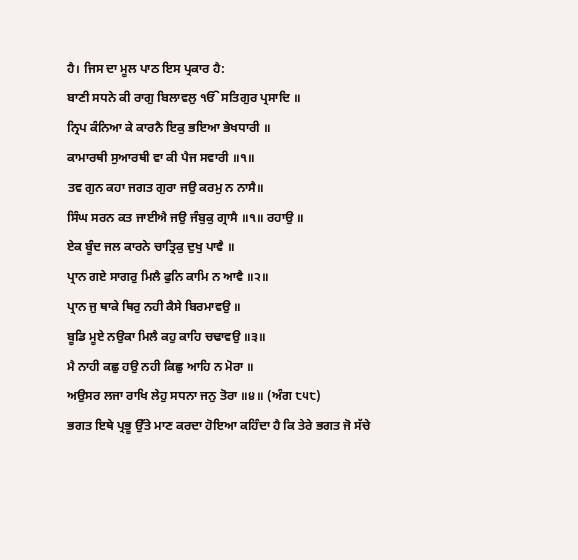ਹੈ। ਜਿਸ ਦਾ ਮੂਲ ਪਾਠ ਇਸ ਪ੍ਰਕਾਰ ਹੈ:
ਬਾਣੀ ਸਧਨੇ ਕੀ ਰਾਗੁ ਬਿਲਾਵਲੁ ੴ ਸਤਿਗੁਰ ਪ੍ਰਸਾਦਿ ॥
ਨ੍ਰਿਪ ਕੰਨਿਆ ਕੇ ਕਾਰਨੈ ਇਕੁ ਭਇਆ ਭੇਖਧਾਰੀ ॥
ਕਾਮਾਰਥੀ ਸੁਆਰਥੀ ਵਾ ਕੀ ਪੈਜ ਸਵਾਰੀ ॥੧॥
ਤਵ ਗੁਨ ਕਹਾ ਜਗਤ ਗੁਰਾ ਜਉ ਕਰਮੁ ਨ ਨਾਸੈ॥
ਸਿੰਘ ਸਰਨ ਕਤ ਜਾਈਐ ਜਉ ਜੰਬੁਕੁ ਗ੍ਰਾਸੈ ॥੧॥ ਰਹਾਉ ॥
ਏਕ ਬੂੰਦ ਜਲ ਕਾਰਨੇ ਚਾਤ੍ਰਿਕੁ ਦੁਖੁ ਪਾਵੈ ॥
ਪ੍ਰਾਨ ਗਏ ਸਾਗਰੁ ਮਿਲੈ ਫੁਨਿ ਕਾਮਿ ਨ ਆਵੈ ॥੨॥
ਪ੍ਰਾਨ ਜੁ ਥਾਕੇ ਥਿਰੁ ਨਹੀ ਕੈਸੇ ਬਿਰਮਾਵਉ ॥
ਬੂਡਿ ਮੂਏ ਨਉਕਾ ਮਿਲੈ ਕਹੁ ਕਾਹਿ ਚਢਾਵਉ ॥੩॥
ਮੈ ਨਾਹੀ ਕਛੁ ਹਉ ਨਹੀ ਕਿਛੁ ਆਹਿ ਨ ਮੋਰਾ ॥
ਅਉਸਰ ਲਜਾ ਰਾਖਿ ਲੇਹੁ ਸਧਨਾ ਜਨੁ ਤੋਰਾ ॥੪॥ (ਅੰਗ ੮੫੮)
ਭਗਤ ਇਥੇ ਪ੍ਰਭੂ ਉੱਤੇ ਮਾਣ ਕਰਦਾ ਹੋਇਆ ਕਹਿੰਦਾ ਹੈ ਕਿ ਤੇਰੇ ਭਗਤ ਜੋ ਸੱਚੇ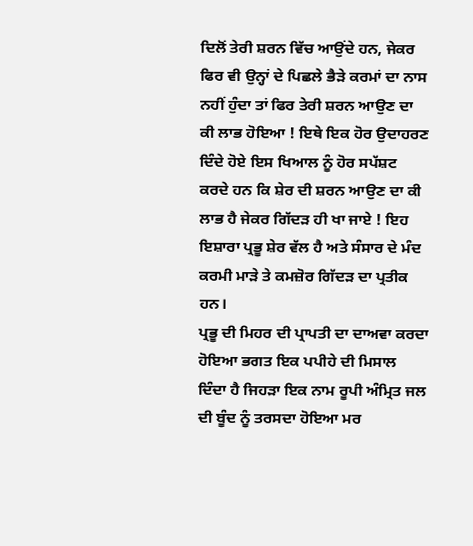ਦਿਲੋਂ ਤੇਰੀ ਸ਼ਰਨ ਵਿੱਚ ਆਉਂਦੇ ਹਨ, ਜੇਕਰ ਫਿਰ ਵੀ ਉਨ੍ਹਾਂ ਦੇ ਪਿਛਲੇ ਭੈੜੇ ਕਰਮਾਂ ਦਾ ਨਾਸ ਨਹੀਂ ਹੁੰਦਾ ਤਾਂ ਫਿਰ ਤੇਰੀ ਸ਼ਰਨ ਆਉਣ ਦਾ ਕੀ ਲਾਭ ਹੋਇਆ ! ਇਥੇ ਇਕ ਹੋਰ ਉਦਾਹਰਣ ਦਿੰਦੇ ਹੋਏ ਇਸ ਖਿਆਲ ਨੂੰ ਹੋਰ ਸਪੱਸ਼ਟ ਕਰਦੇ ਹਨ ਕਿ ਸ਼ੇਰ ਦੀ ਸ਼ਰਨ ਆਉਣ ਦਾ ਕੀ ਲਾਭ ਹੈ ਜੇਕਰ ਗਿੱਦੜ ਹੀ ਖਾ ਜਾਏ ! ਇਹ ਇਸ਼ਾਰਾ ਪ੍ਰਭੂ ਸ਼ੇਰ ਵੱਲ ਹੈ ਅਤੇ ਸੰਸਾਰ ਦੇ ਮੰਦ ਕਰਮੀ ਮਾੜੇ ਤੇ ਕਮਜ਼ੋਰ ਗਿੱਦੜ ਦਾ ਪ੍ਰਤੀਕ ਹਨ।
ਪ੍ਰਭੂ ਦੀ ਮਿਹਰ ਦੀ ਪ੍ਰਾਪਤੀ ਦਾ ਦਾਅਵਾ ਕਰਦਾ ਹੋਇਆ ਭਗਤ ਇਕ ਪਪੀਹੇ ਦੀ ਮਿਸਾਲ ਦਿੰਦਾ ਹੈ ਜਿਹੜਾ ਇਕ ਨਾਮ ਰੂਪੀ ਅੰਮ੍ਰਿਤ ਜਲ ਦੀ ਬੂੰਦ ਨੂੰ ਤਰਸਦਾ ਹੋਇਆ ਮਰ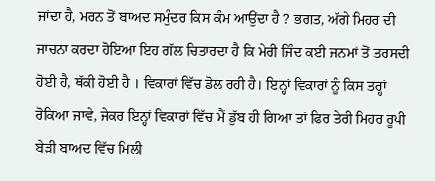ਜਾਂਦਾ ਹੈ, ਮਰਨ ਤੋਂ ਬਾਅਦ ਸਮੁੰਦਰ ਕਿਸ ਕੰਮ ਆਉਂਦਾ ਹੈ ? ਭਗਤ, ਅੱਗੇ ਮਿਹਰ ਦੀ ਜਾਚਨਾ ਕਰਦਾ ਹੋਇਆ ਇਹ ਗੱਲ ਚਿਤਾਰਦਾ ਹੈ ਕਿ ਮੇਰੀ ਜਿੰਦ ਕਈ ਜਨਮਾਂ ਤੋਂ ਤਰਸਦੀ ਹੋਈ ਹੈ, ਥੱਕੀ ਹੋਈ ਹੈ । ਵਿਕਾਰਾਂ ਵਿੱਚ ਡੋਲ ਰਹੀ ਹੈ। ਇਨ੍ਹਾਂ ਵਿਕਾਰਾਂ ਨੂੰ ਕਿਸ ਤਰ੍ਹਾਂ ਰੋਕਿਆ ਜਾਵੇ, ਜੇਕਰ ਇਨ੍ਹਾਂ ਵਿਕਾਰਾਂ ਵਿੱਚ ਮੈਂ ਡੁੱਬ ਹੀ ਗਿਆ ਤਾਂ ਫਿਰ ਤੇਰੀ ਮਿਹਰ ਰੂਪੀ ਬੇੜੀ ਬਾਅਦ ਵਿੱਚ ਮਿਲੀ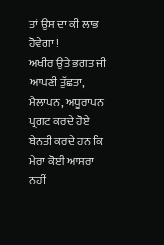ਤਾਂ ਉਸ ਦਾ ਕੀ ਲਾਭ ਹੋਵੇਗਾ !
ਅਖੀਰ ਉਤੇ ਭਗਤ ਜੀ ਆਪਣੀ ਤੁੱਛਤਾ, ਮੈਲਾਪਨ, ਅਧੂਰਾਪਨ ਪ੍ਰਗਟ ਕਰਦੇ ਹੋਏ ਬੇਨਤੀ ਕਰਦੇ ਹਨ ਕਿ ਮੇਰਾ ਕੋਈ ਆਸਰਾ ਨਹੀਂ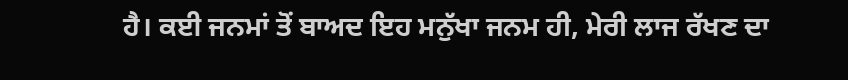ਹੈ। ਕਈ ਜਨਮਾਂ ਤੋਂ ਬਾਅਦ ਇਹ ਮਨੁੱਖਾ ਜਨਮ ਹੀ, ਮੇਰੀ ਲਾਜ ਰੱਖਣ ਦਾ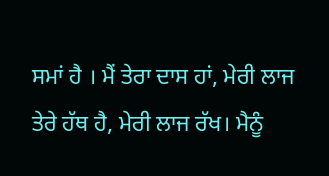ਸਮਾਂ ਹੈ । ਮੈਂ ਤੇਰਾ ਦਾਸ ਹਾਂ, ਮੇਰੀ ਲਾਜ ਤੇਰੇ ਹੱਥ ਹੈ, ਮੇਰੀ ਲਾਜ ਰੱਖ। ਮੈਨੂੰ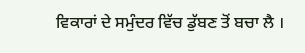ਵਿਕਾਰਾਂ ਦੇ ਸਮੁੰਦਰ ਵਿੱਚ ਡੁੱਬਣ ਤੋਂ ਬਚਾ ਲੈ ।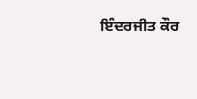ਇੰਦਰਜੀਤ ਕੌਰ